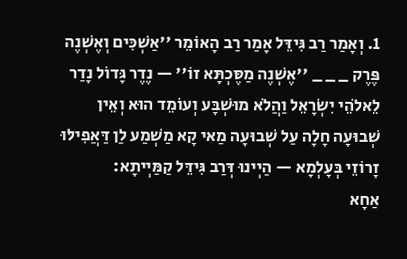1. וְאָמַר רַב גִּידֵּל אָמַר רַב הָאוֹמֵר ''אַשְׁכִּים וְאֶשְׁנֶה פֶּרֶק _ _ _ ''אֶשְׁנֶה מַסֶּכְתָּא זוֹ'' — נֶדֶר גָּדוֹל נָדַר לֵאלֹהֵי יִשְׂרָאֵל וַהֲלֹא מוּשְׁבָּע וְעוֹמֵד הוּא וְאֵין שְׁבוּעָה חָלָה עַל שְׁבוּעָה מַאי קָא מַשְׁמַע לַן דַּאֲפִילּוּ זָרוֹזֵי בְּעָלְמָא — הַיְינוּ דְּרַב גִּידֵּל קַמַּיְיתָא:
אַחָא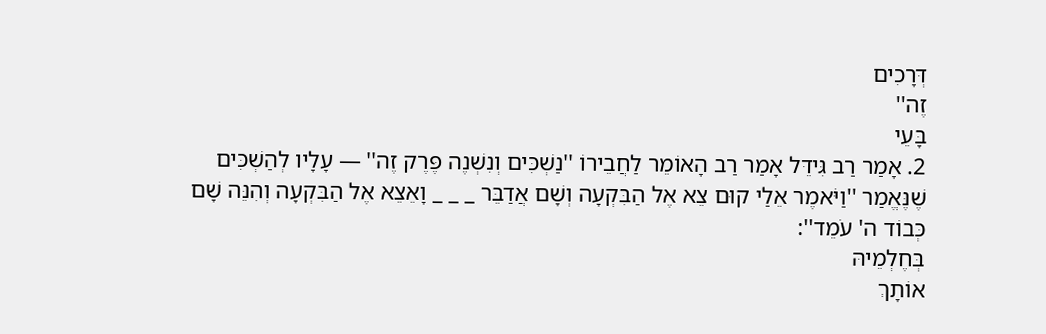דְּרָכִים
זֶה''
בָּעֵי
2. אָמַר רַב גִּידֵּל אָמַר רַב הָאוֹמֵר לַחֲבֵירוֹ ''נַשְׁכִּים וְנִשְׁנֶה פֶּרֶק זֶה'' — עָלָיו לְהַשְׁכִּים שֶׁנֶּאֱמַר ''וַיֹּאמֶר אֵלַי קוּם צֵא אֶל הַבִּקְעָה וְשָׁם אֲדַבֵּר _ _ _ וָאֵצֵא אֶל הַבִּקְעָה וְהִנֵּה שָׁם כְּבוֹד ה' עֹמֵד'':
בְּחֶלְמֵיהּ
אוֹתָךְ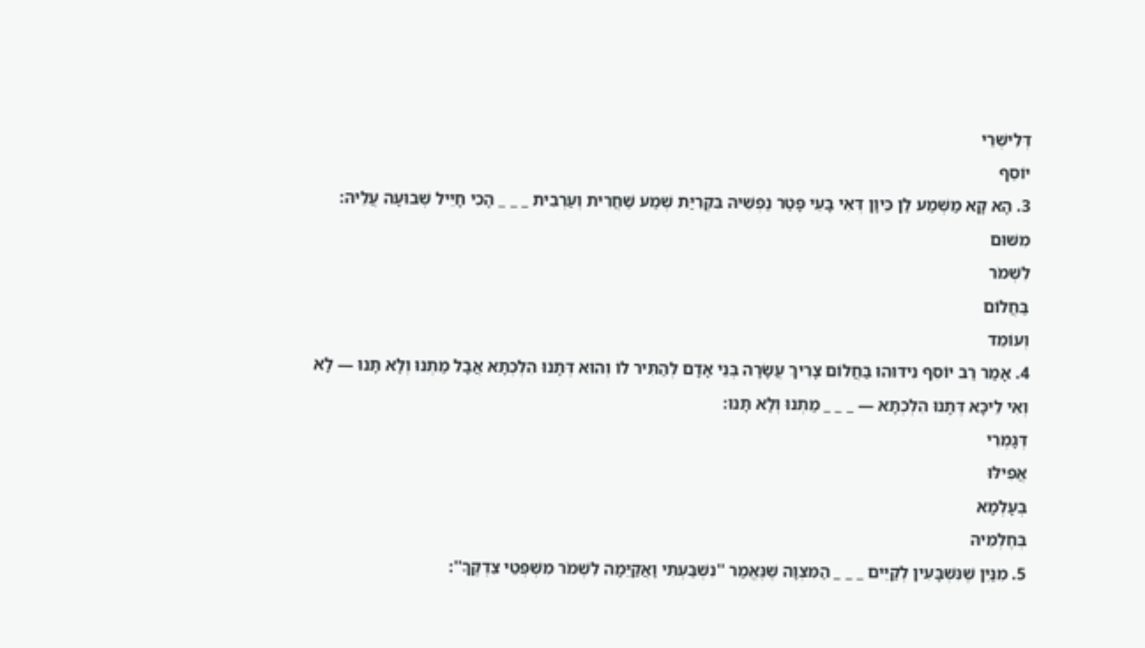דְּלִישְׁרֵי
יוֹסֵף
3. הָא קָא מַשְׁמַע לַן כֵּיוָן דְּאִי בָּעֵי פָּטַר נַפְשֵׁיהּ בִּקְרִיַּת שְׁמַע שַׁחֲרִית וְעַרְבִית _ _ _ הָכִי חָיֵיל שְׁבוּעָה עֲלֵיהּ:
מִשּׁוּם
לִשְׁמֹר
בַּחֲלוֹם
וְעוֹמֵד
4. אָמַר רַב יוֹסֵף נִידּוּהוּ בַּחֲלוֹם צָרִיךְ עֲשָׂרָה בְּנֵי אָדָם לְהַתִּיר לוֹ וְהוּא דְּתָנוּ הִלְכְתָא אֲבָל מַתְנוּ וְלָא תָּנוּ — לָא וְאִי לֵיכָּא דְּתָנוּ הִלְכְתָא — _ _ _ מַתְנוּ וְלָא תָּנוּ:
דְּגָמְרִי
אֲפִילּוּ
בְּעָלְמָא
בְּחֶלְמֵיהּ
5. מִנַּיִן שֶׁנִּשְׁבָּעִין לְקַיֵּים _ _ _ הַמִּצְוָה שֶׁנֶּאֱמַר ''נִשְׁבַּעְתִּי וָאֲקַיֵּמָה לִשְׁמֹר מִשְׁפְּטֵי צִדְקֶךָ'':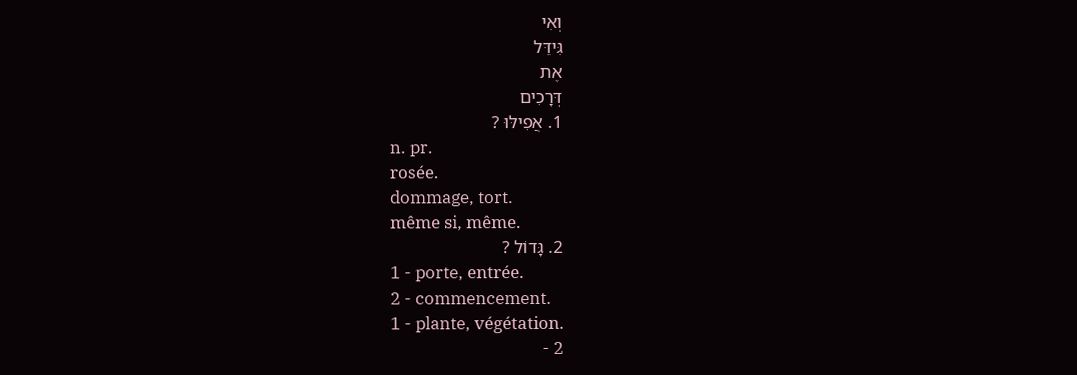וְאִי
גִּידֵּל
אֶת
דְּרָכִים
1. אֲפִילּוּ ?
n. pr.
rosée.
dommage, tort.
même si, même.
2. גָּדוֹל ?
1 - porte, entrée.
2 - commencement.
1 - plante, végétation.
2 -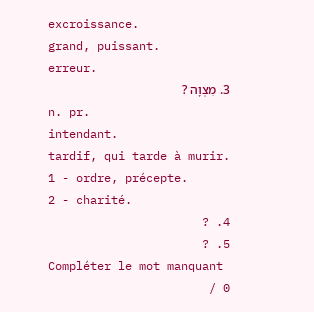excroissance.
grand, puissant.
erreur.
3. מִצְוָה ?
n. pr.
intendant.
tardif, qui tarde à murir.
1 - ordre, précepte.
2 - charité.
4. ?
5. ?
Compléter le mot manquant
0 /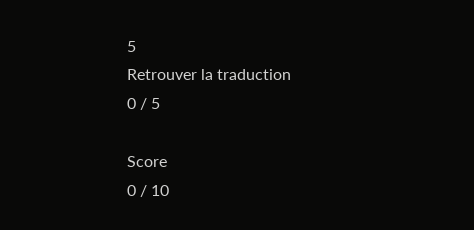5
Retrouver la traduction
0 / 5

Score
0 / 10